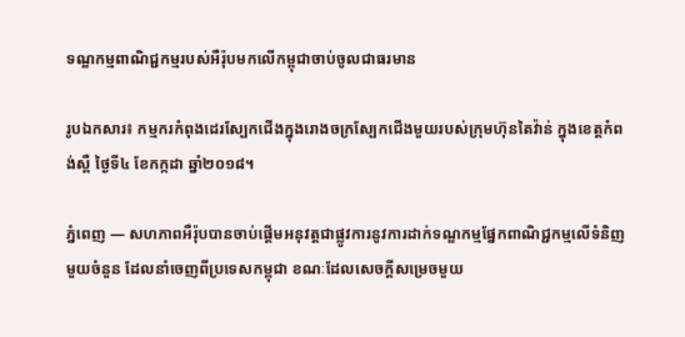ទណ្ឌកម្មពាណិជ្ជកម្មរបស់អឺរ៉ុបមកលើកម្ពុជាចាប់ចូលជាធរមាន

រូបឯកសារ៖ កម្មករកំពុងដេរស្បែកជើងក្នុងរោងចក្រស្បែកជើងមួយរបស់ក្រុមហ៊ុនតៃវ៉ាន់ ក្នុងខេត្តកំពង់ស្ពឺ ថ្ងៃទី៤ ខែកក្កដា ឆ្នាំ២០១៨។

ភ្នំពេញ — សហភាពអឺរ៉ុបបានចាប់ផ្ដើមអនុវត្តជាផ្លូវការនូវការដាក់ទណ្ឌកម្មផ្នែកពាណិជ្ជកម្មលើទំនិញមួយចំនួន ដែលនាំចេញពីប្រទេសកម្ពុជា ខណៈដែលសេចក្ដីសម្រេចមួយ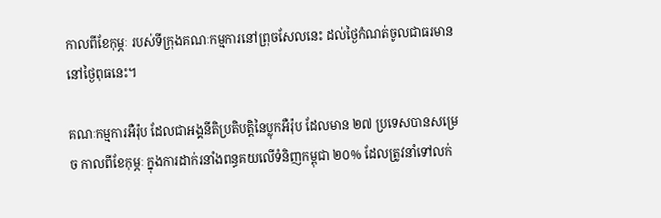កាលពីខែកុម្ភៈ របស់ទីក្រុងគណៈកម្មការនៅព្រុចសែលនេះ ដល់ថ្ងៃកំណត់ចូលជាធរមាន នៅថ្ងៃពុធនេះ។

គណៈកម្មការអឺរ៉ុប ដែលជាអង្គនីតិប្រតិបត្តិនៃប្លុកអឺរ៉ុប ដែលមាន ២៧ ប្រទេសបានសម្រេច កាលពីខែកុម្ភៈ ក្នុងការដាក់រនាំងពន្ធគយលើទំនិញកម្ពុជា ២០% ដែលត្រូវនាំទៅលក់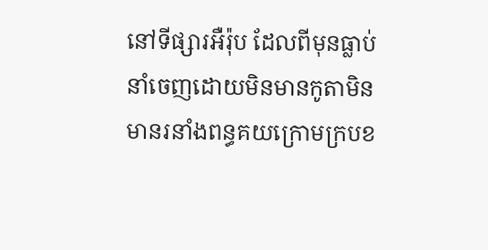នៅទីផ្សារអឺរ៉ុប ដែលពីមុនធ្លាប់នាំចេញដោយមិនមានកូតាមិនមានរនាំងពន្ធគយក្រោមក្របខ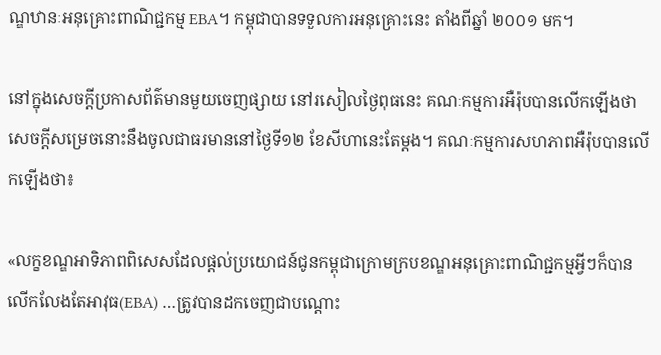ណ្ឌឋានៈអនុគ្រោះពាណិជ្ជកម្ម EBA។ កម្ពុជាបានទទួលការអនុគ្រោះនេះ តាំងពីឆ្នាំ ២០០១ មក។

នៅក្នុងសេចក្ដីប្រកាសព័ត៌មានមួយចេញផ្សាយ នៅរសៀលថ្ងៃពុធនេះ គណៈកម្មការអឺរ៉ុបបានលើកឡើងថា សេចក្ដីសម្រេចនោះនឹងចូលជាធរមាននៅថ្ងៃទី១២ ខែសីហានេះតែម្ដង។ គណៈកម្មការសហភាពអឺរ៉ុបបានលើកឡើងថា៖

«លក្ខខណ្ឌអាទិភាពពិសេសដែលផ្ដល់ប្រយោជន៍ជូនកម្ពុជាក្រោមក្របខណ្ឌអនុគ្រោះពាណិជ្ជកម្មអ្វីៗក៏បានលើកលែងតែអាវុធ(EBA) …ត្រូវបានដកចេញជាបណ្ដោះ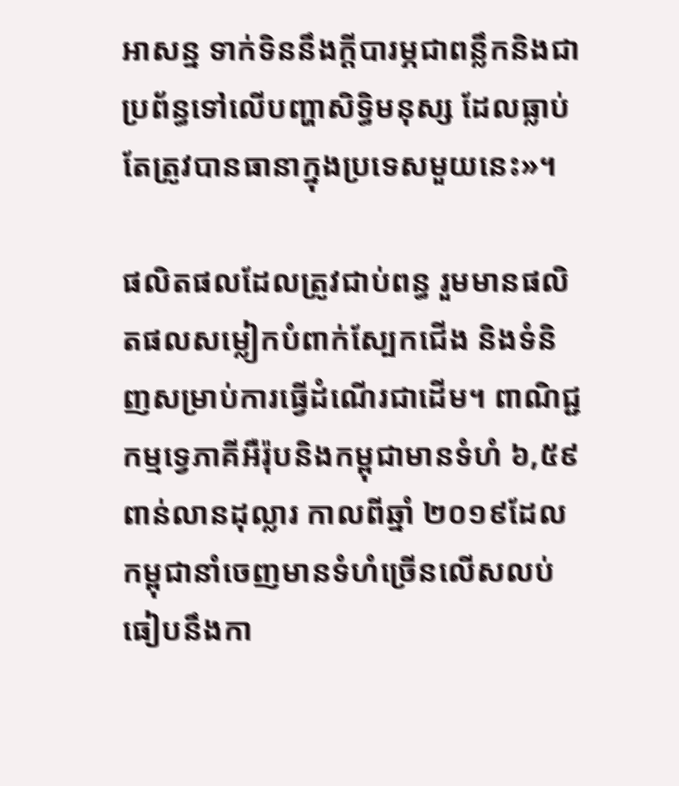អាសន្ន ទាក់ទិននឹងក្ដីបារម្ភជាពន្លឹកនិងជាប្រព័ន្ធទៅលើបញ្ហាសិទ្ធិមនុស្ស ដែលធ្លាប់តែត្រូវបានធានាក្នុងប្រទេសមួយនេះ»។

ផលិតផលដែលត្រូវជាប់ពន្ធ រួមមានផលិតផលសម្លៀកបំពាក់ស្បែកជើង និងទំនិញសម្រាប់ការធ្វើដំណើរជាដើម។ ពាណិជ្ជកម្មទ្វេភាគីអឺរ៉ុបនិងកម្ពុជាមានទំហំ ៦,៥៩ ពាន់លានដុល្លារ កាលពីឆ្នាំ ២០១៩ដែលកម្ពុជានាំចេញមានទំហំច្រើនលើសលប់ ធៀបនឹងកា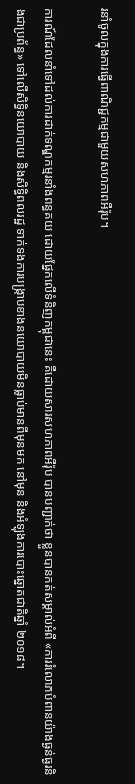រនាំចូលក្នុងការធ្វើពាណិជ្ជកម្មជាមួយសហភាពអឺរ៉ុប។

ការណ៍ដែលនាំទៅដល់ការដាក់ទណ្ឌកម្មរនាំងពន្ធគយ ដោយផ្នែកលើទំនិញកម្ពុជានេះ គឺដោយសារសហភាពអឺរ៉ុប បានបញ្ជាក់ថា ខ្លួនបានកត់សម្គាល់អំពី «ការរំលោភបំពានយ៉ាងធ្ងន់ធ្ងរនិងជាប្រព័ន្ធ» ទៅលើសិទ្ធិនយោបាយ និងសិទ្ធិពលរដ្ឋ ទាក់ទងការបង្ក្រាបខាងនយោបាយមិនធ្លាប់មានពីមុនមក នៅមុន និងអំឡុងការបោះឆ្នោតជាតិឆ្នាំ ២០១៨។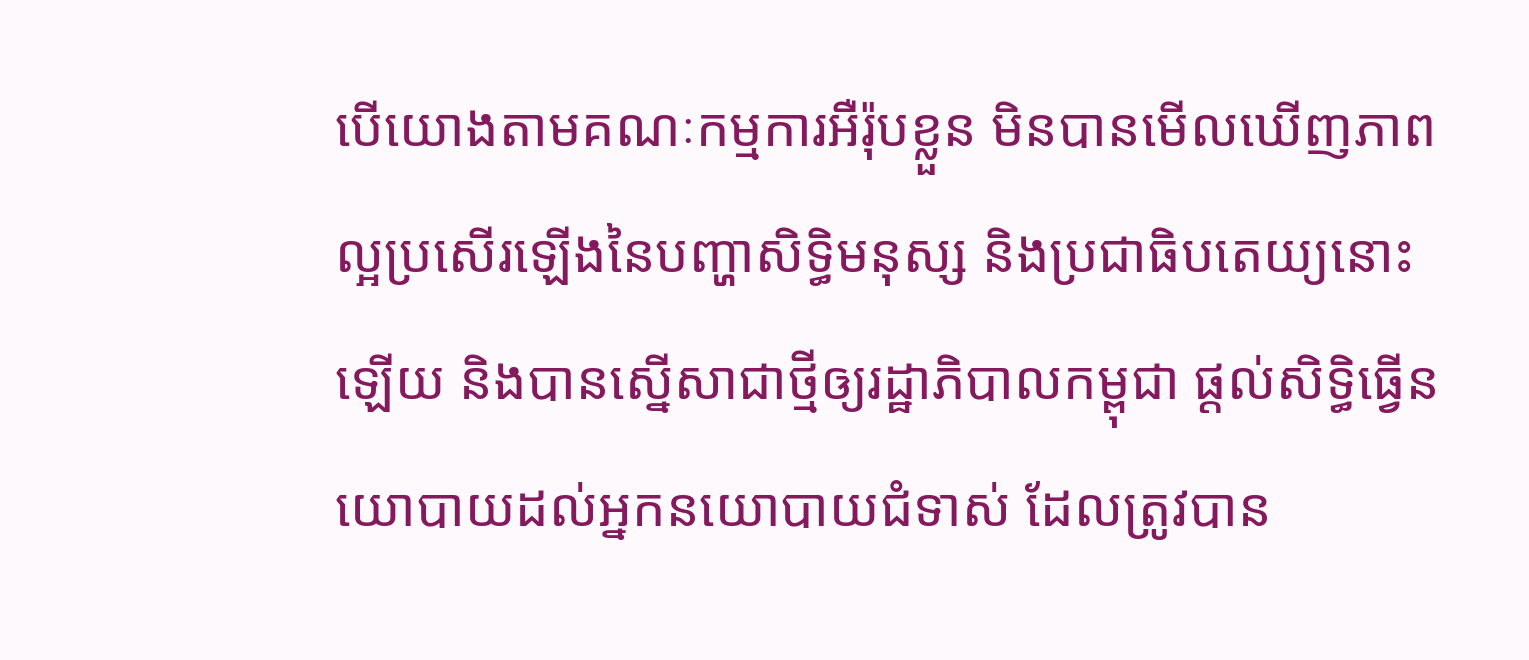បើយោងតាមគណៈកម្មការអឺរ៉ុបខ្លួន មិនបានមើលឃើញភាពល្អប្រសើរឡើងនៃបញ្ហាសិទ្ធិមនុស្ស និងប្រជាធិបតេយ្យនោះឡើយ និងបានស្នើសាជាថ្មីឲ្យរដ្ឋាភិបាលកម្ពុជា ផ្ដល់សិទ្ធិធ្វើនយោបាយដល់អ្នកនយោបាយជំទាស់ ដែលត្រូវបាន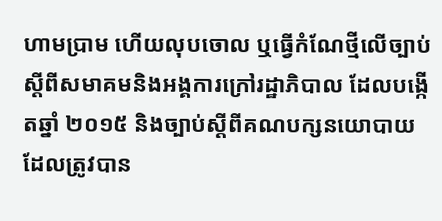ហាមប្រាម ហើយលុបចោល ឬធ្វើកំណែថ្មីលើច្បាប់ស្ដីពីសមាគមនិងអង្គការក្រៅរដ្ឋាភិបាល ដែលបង្កើតឆ្នាំ ២០១៥ និងច្បាប់ស្ដីពីគណបក្សនយោបាយ ដែលត្រូវបាន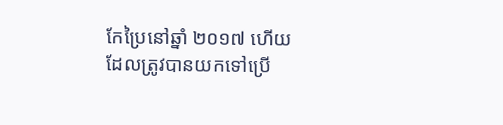កែប្រៃនៅឆ្នាំ ២០១៧ ហើយដែលត្រូវបានយកទៅប្រើ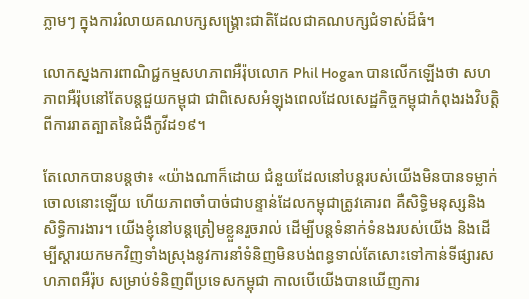ភ្លាមៗ ក្នុងការរំលាយគណបក្សសង្គ្រោះជាតិដែលជាគណបក្សជំទាស់ដ៏ធំ។

លោកស្នងការពាណិជ្ជកម្មសហភាពអឺរ៉ុបលោក Phil Hogan បានលើកឡើងថា សហភាពអឺរ៉ុបនៅតែបន្តជួយកម្ពុជា ជាពិសេសអំឡុងពេលដែលសេដ្ឋកិច្ចកម្ពុជាកំពុងរងវិបត្តិពីការរាតត្បាតនៃជំងឺកូវីដ១៩។

តែលោកបានបន្តថា៖ «យ៉ាងណាក៏ដោយ ជំនួយដែលនៅបន្តរបស់យើងមិនបានទម្លាក់ចោលនោះឡើយ ហើយភាពចាំបាច់ជាបន្ទាន់ដែលកម្ពុជាត្រូវគោរព គឺសិទ្ធិមនុស្សនិងសិទ្ធិការងារ។ យើងខ្ញុំនៅបន្តត្រៀមខ្លួនរួចរាល់ ដើម្បីបន្តទំនាក់ទំនងរបស់យើង និងដើម្បីស្ដារយកមកវិញទាំងស្រុងនូវការនាំទំនិញមិនបង់ពន្ធទាល់តែសោះទៅកាន់ទីផ្សារសហភាពអឺរ៉ុប សម្រាប់ទំនិញពីប្រទេសកម្ពុជា កាលបើយើងបានឃើញការ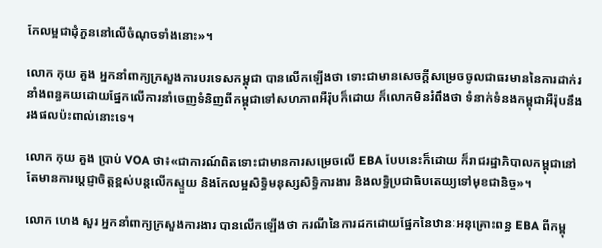កែលម្អជាដុំភួននៅលើចំណុចទាំងនោះ»។

លោក កុយ គួង អ្នកនាំពាក្យក្រសួងការបរទេសកម្ពុជា បានលើកឡើងថា ទោះជាមានសេចក្ដីសម្រេចចូលជាធរមាននៃការដាក់រនាំងពន្ធគយដោយផ្នែកលើការនាំចេញទំនិញពីកម្ពុជាទៅសហភាពអឺរ៉ុបក៏ដោយ ក៏លោកមិនរំពឹងថា ទំនាក់ទំនងកម្ពុជាអឺរ៉ុបនឹងរងផលប៉ះពាល់នោះទេ។

លោក កុយ គួង ប្រាប់ VOA ថា៖«ជាការណ៍ពិតទោះជាមានការសម្រេចលើ EBA បែបនេះក៏ដោយ ក៏រាជរដ្ឋាភិបាលកម្ពុជានៅតែមានការប្តេជ្ញាចិត្តខ្ពស់បន្តលើកស្ទួយ និងកែលម្អសិទ្ធិមនុស្សសិទ្ធិការងារ និងលទ្ធិប្រជាធិបតេយ្យទៅមុខជានិច្ច»។

លោក ហេង សួរ អ្នកនាំពាក្យក្រសួងការងារ បានលើកឡើងថា ករណីនៃការដកដោយផ្នែកនៃឋានៈអនុគ្រោះពន្ធ EBA ពីកម្ពុ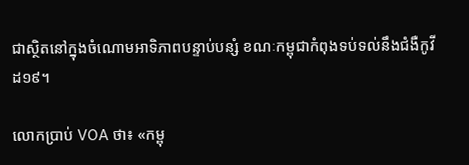ជាស្ថិតនៅក្នុងចំណោមអាទិភាពបន្ទាប់បន្សំ ខណៈកម្ពុជាកំពុងទប់ទល់នឹងជំងឺកូវីដ១៩។

លោកប្រាប់ VOA ថា៖ «កម្ពុ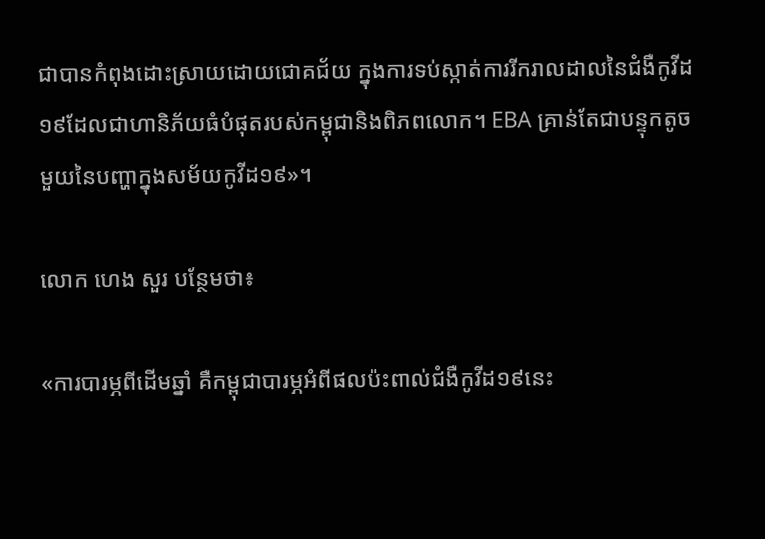ជាបានកំពុងដោះស្រាយដោយជោគជ័យ ក្នុងការទប់ស្កាត់ការរីករាលដាលនៃជំងឺកូវីដ១៩ដែលជាហានិភ័យធំបំផុតរបស់កម្ពុជានិងពិភពលោក។ EBA គ្រាន់តែជាបន្ទុកតូចមួយនៃបញ្ហាក្នុងសម័យកូវីដ១៩»។

លោក ហេង សួរ បន្ថែមថា៖

«ការបារម្ភពីដើមឆ្នាំ គឺកម្ពុជាបារម្ភអំពីផលប៉ះពាល់ជំងឺកូវីដ១៩នេះ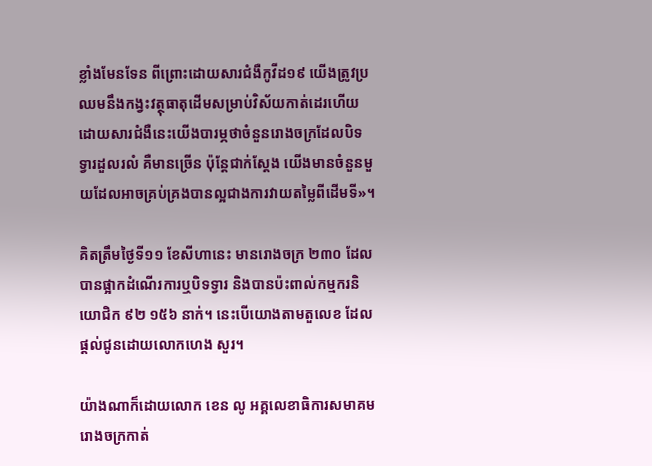ខ្លាំងមែនទែន ពីព្រោះដោយសារជំងឺកូវីដ១៩ យើងត្រូវប្រឈមនឹងកង្វះវត្ថុធាតុដើមសម្រាប់វិស័យកាត់ដេរហើយដោយសារជំងឺនេះយើងបារម្ភថាចំនួនរោងចក្រដែលបិទទ្វារដួលរលំ គឺមានច្រើន ប៉ុន្តែជាក់ស្តែង យើងមានចំនួនមួយដែលអាចគ្រប់គ្រងបានល្អជាងការវាយតម្លៃពីដើមទី»។

គិតត្រឹមថ្ងៃទី១១ ខែសីហានេះ មានរោងចក្រ ២៣០ ដែលបានផ្អាកដំណើរការឬបិទទ្វារ និងបានប៉ះពាល់កម្មករនិយោជិក ៩២ ១៥៦ នាក់។ នេះបើយោងតាមតួលេខ ដែលផ្ដល់ជូនដោយលោកហេង សួរ។

យ៉ាងណាក៏ដោយលោក ខេន លូ អគ្គលេខាធិការសមាគមរោងចក្រកាត់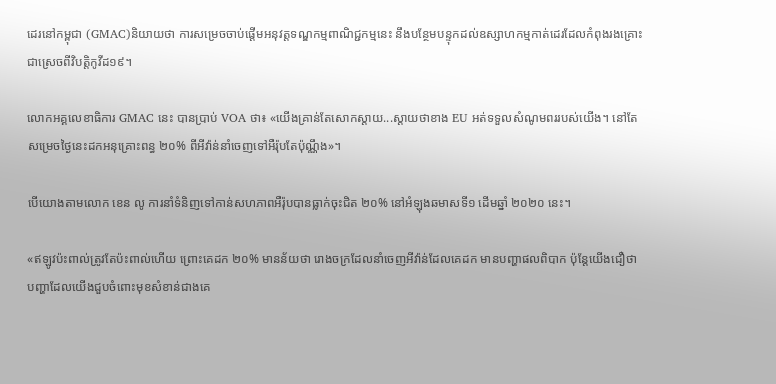ដេរនៅកម្ពុជា (GMAC)និយាយថា ការសម្រេចចាប់ផ្ដើមអនុវត្តទណ្ឌកម្មពាណិជ្ជកម្មនេះ នឹងបន្ថែមបន្ទុកដល់ឧស្សាហកម្មកាត់ដេរដែលកំពុងរងគ្រោះជាស្រេចពីវិបត្តិកូវីដ១៩។

លោកអគ្គលេខាធិការ GMAC នេះ បានប្រាប់ VOA ថា៖ «យើងគ្រាន់តែសោកស្ដាយ...ស្ដាយថាខាង EU អត់ទទួលសំណូមពររបស់យើង។ នៅតែសម្រេចថ្ងៃនេះដកអនុគ្រោះពន្ធ ២០% ពីអីវ៉ាន់នាំចេញទៅអឺរ៉ុបតែប៉ុណ្ណឹង»។

បើយោងតាមលោក ខេន លូ ការនាំទំនិញទៅកាន់សហភាពអឺរ៉ុបបានធ្លាក់ចុះជិត ២០% នៅអំឡុងឆមាសទី១ ដើមឆ្នាំ ២០២០ នេះ។

«ឥឡូវប៉ះពាល់ត្រូវតែប៉ះពាល់ហើយ ព្រោះគេដក ២០% មានន័យថា រោងចក្រដែលនាំចេញអីវ៉ាន់ដែលគេដក មានបញ្ហាផលពិបាក ប៉ុន្តែយើងជឿថា បញ្ហាដែលយើងជួបចំពោះមុខសំខាន់ជាងគេ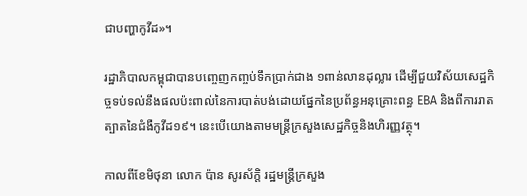ជាបញ្ហាកូវីដ»។

រដ្ឋាភិបាលកម្ពុជាបានបញ្ចេញកញ្ចប់ទឹកប្រាក់ជាង ១ពាន់លានដុល្លារ ដើម្បីជួយវិស័យសេដ្ឋកិច្ចទប់ទល់នឹងផលប៉ះពាល់នៃការបាត់បង់ដោយផ្នែកនៃប្រព័ន្ធអនុគ្រោះពន្ធ EBA និងពីការរាតត្បាតនៃជំងឺកូវីដ១៩។ នេះបើយោងតាមមន្រ្តីក្រសួងសេដ្ឋកិច្ចនិងហិរញ្ញវត្ថុ។

កាលពីខែមិថុនា លោក ប៉ាន សូរស័ក្តិ រដ្ឋមន្ត្រីក្រសួង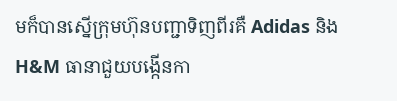មក៏បានស្នើក្រុមហ៊ុនបញ្ជាទិញពីរគឺ Adidas និង H&M ធានាជួយបង្កើនកា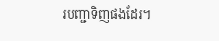របញ្ជាទិញផងដែរ។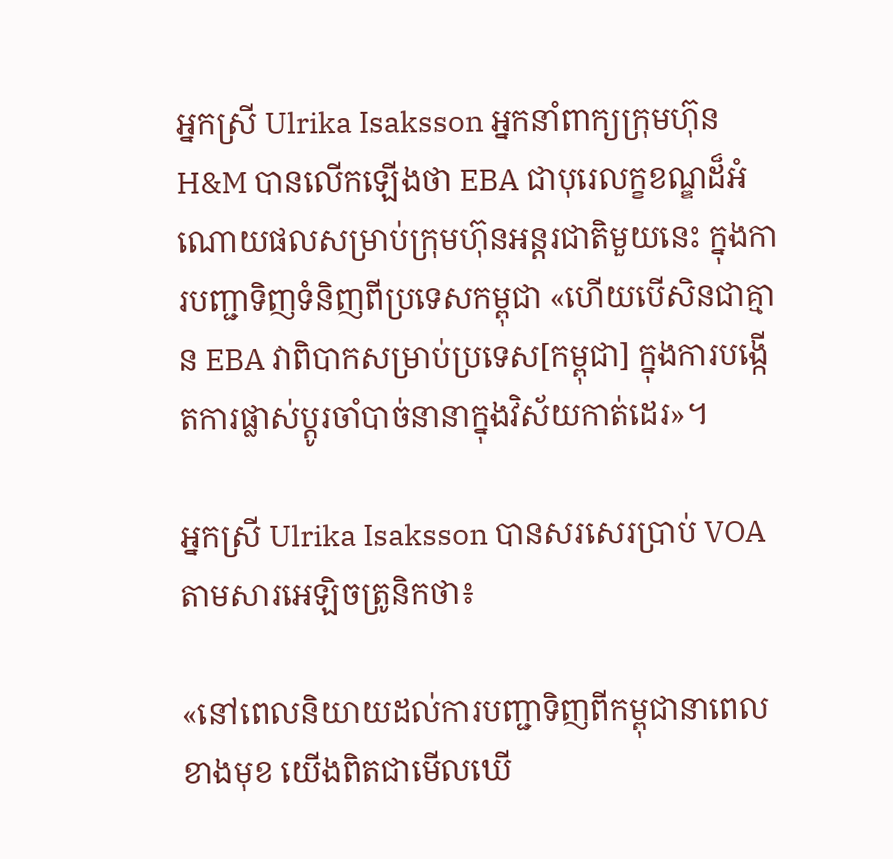អ្នកស្រី Ulrika Isaksson អ្នកនាំពាក្យក្រុមហ៊ុន H&M បានលើកឡើងថា EBA ជាបុរេលក្ខខណ្ឌដ៏អំណោយផលសម្រាប់ក្រុមហ៊ុនអន្តរជាតិមួយនេះ ក្នុងការបញ្ជាទិញទំនិញពីប្រទេសកម្ពុជា «ហើយបើសិនជាគ្មាន EBA វាពិបាកសម្រាប់ប្រទេស[កម្ពុជា] ក្នុងការបង្កើតការផ្លាស់ប្ដូរចាំបាច់នានាក្នុងវិស័យកាត់ដេរ»។

អ្នកស្រី Ulrika Isaksson បានសរសេរប្រាប់ VOA តាមសារអេឡិចត្រូនិកថា៖

«នៅពេលនិយាយដល់ការបញ្ជាទិញពីកម្ពុជានាពេលខាងមុខ យើងពិតជាមើលឃើ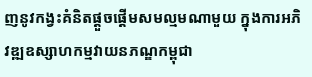ញនូវកង្វះគំនិតផ្ដួចផ្ដើមសមល្មមណាមួយ ក្នុងការអភិវឌ្ឍឧស្សាហកម្មវាយនភណ្ឌកម្ពុជា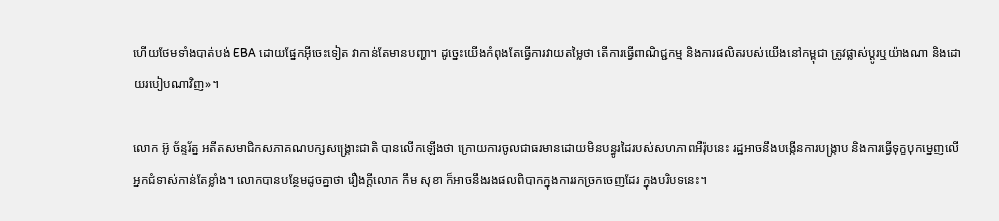ហើយថែមទាំងបាត់បង់ EBA ដោយផ្នែកអ៊ីចេះទៀត វាកាន់តែមានបញ្ហា។ ដូច្នេះយើងកំពុងតែធ្វើការវាយតម្លៃថា តើការធ្វើពាណិជ្ជកម្ម និងការផលិតរបស់យើងនៅកម្ពុជា ត្រូវផ្លាស់ប្ដូរឬយ៉ាងណា និងដោយរបៀបណាវិញ»។

លោក អ៊ូ ច័ន្ទរ័ត្ន អតីតសមាជិកសភាគណបក្សសង្គ្រោះជាតិ បានលើកឡើងថា ក្រោយការចូលជាធរមានដោយមិនបន្ធូរដៃរបស់សហភាពអឺរ៉ុបនេះ រដ្ឋអាចនឹងបង្កើនការបង្ក្រាប និងការធ្វើទុក្ខបុកម្នេញលើអ្នកជំទាស់កាន់តែខ្លាំង។ លោកបានបន្ថែមដូចគ្នាថា រឿងក្ដីលោក កឹម សុខា ក៏អាចនឹងរងផលពិបាកក្នុងការរកច្រកចេញដែរ ក្នុងបរិបទនេះ។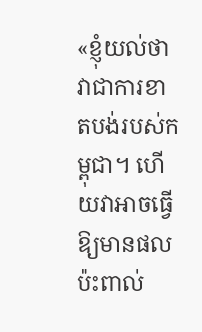«ខ្ញុំយល់ថា វាជាការខាតបង់របស់កម្ពុជា។ ហើយវាអាចធ្វើឱ្យមានផលប៉ះពាល់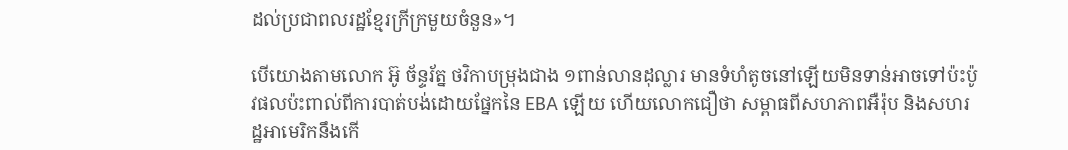ដល់ប្រជាពលរដ្ឋខ្មែរក្រីក្រមួយចំនួន»។

បើយោងតាមលោក អ៊ូ ច័ន្ទរ័ត្ន ថវិកាបម្រុងជាង ១ពាន់លានដុល្លារ មានទំហំតូចនៅឡើយមិនទាន់អាចទៅប៉ះប៉ូវផលប៉ះពាល់ពីការបាត់បង់ដោយផ្នែកនៃ EBA ឡើយ ហើយលោកជឿថា សម្ពាធពីសហភាពអឺរ៉ុប និងសហរដ្ឋអាមេរិកនឹងកើ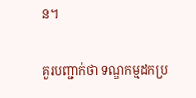ន។

គួរបញ្ជាក់ថា ទណ្ឌកម្មដកប្រ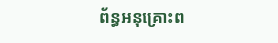ព័ន្ធអនុគ្រោះព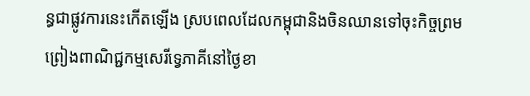ន្ធជាផ្លូវការនេះកើតឡើង ស្របពេលដែលកម្ពុជានិងចិនឈានទៅចុះកិច្ចព្រមព្រៀងពាណិជ្ជកម្មសេរីទ្វេភាគីនៅថ្ងៃខា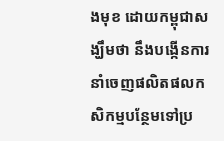ងមុខ ដោយកម្ពុជាសង្ឃឹមថា នឹងបង្កើនការនាំចេញផលិតផលកសិកម្មបន្ថែមទៅប្រ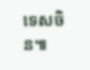ទេសចិន៕